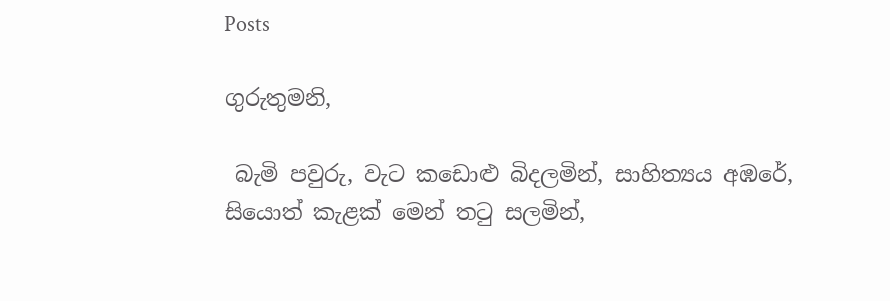Posts

ගුරුතුමනි,

 බැමි පවුරු, වැට කඩොළු බිදලමින්, සාහිත්‍යය අඹරේ, සියොත් කැළක් මෙන් තටු සලමින්,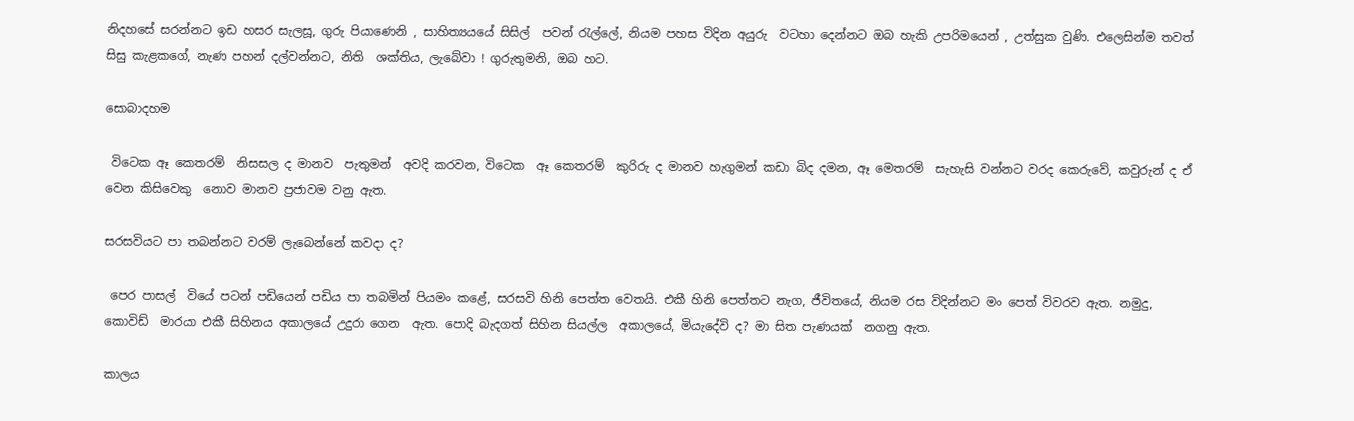නිදහසේ සරන්නට ඉඩ හසර සැලසූ, ගුරු පියාණෙනි , සාහිත්‍යයයේ සිසිල්  පවන් රැල්ලේ, නියම පහස විදින අයුරු  වටහා දෙන්නට ඔබ හැකි උපරිමයෙන් , උත්සුක වුණි. එලෙසින්ම තවත් සිසු කැළකගේ, නැණ පහන් දල්වන්නට, නිති  ශක්තිය, ලැබේවා ! ගුරුතුමනි, ඔබ හට.

සොබාදහම

 විටෙක ඈ කෙතරම්  නිසසල ද මානව  පැතුමන්  අවදි කරවන, විටෙක  ඈ කෙතරම්  කුරිරු ද මානව හැගුමන් කඩා බිද දමන, ඈ මෙතරම්  සැහැසි වන්නට වරද කෙරුවේ, කවුරුන් ද ඒ වෙන කිසිවෙකු  නොව මානව ප්‍රජාවම වනු ඇත.

සරසවියට පා තබන්නට වරම් ලැබෙන්නේ කවදා ද?

 පෙර පාසල්  වියේ පටන් පඩියෙන් පඩිය පා තබමින් පියමං කළේ, සරසවි හිනි පෙත්ත වෙතයි. එකී හිනි පෙත්තට නැග, ජීවිතයේ, නියම රස විදින්නට මං පෙත් විවරව ඇත. නමුදු, කොවිඩ්  මාරයා එකී සිහිනය අකාලයේ උදුරා ගෙන  ඇත. පොදි බැදගත් සිහින සියල්ල  අකාලයේ, මියැදේවි ද? මා සිත පැණයක්  නගනු ඇත.

කාලය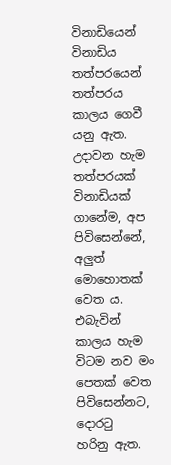විනාඩියෙන්  විනාඩිය තත්පරයෙන්  තත්පරය කාලය ගෙවී යනු ඇත. උදාවන හැම තත්පරයක් විනාඩියක් ගානේම, අප පිවිසෙන්නේ, අලුත්  මොහොතක් වෙත ය. එබැවින් කාලය හැම විටම නව මං පෙතක් වෙත පිවිසෙන්නට, දොරටු  හරිනු ඇත.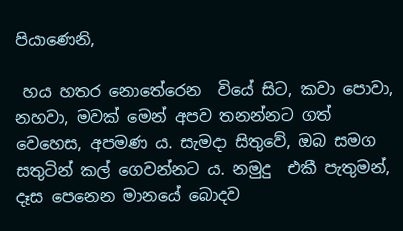පියාණෙනි,

 හය හතර නොතේරෙන  වියේ සිට, කවා පොවා, නහවා, මවක් මෙන් අපව තනන්නට ගත් වෙහෙස, අපමණ ය. සැමදා සිතුවේ, ඔබ සමග සතුටින් කල් ගෙවන්නට ය. නමුදු  එකී පැතුමන්, දෑස පෙනෙන මානයේ බොදව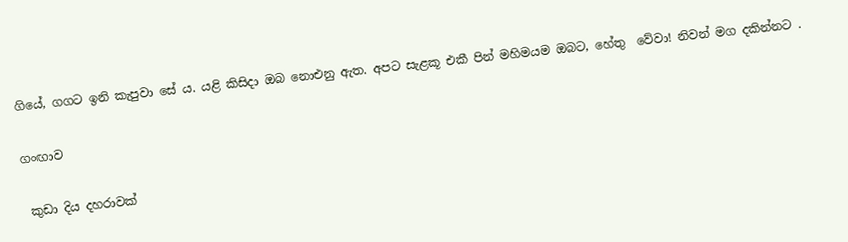ගියේ, ගගට ඉනි කැපුවා සේ ය. යළි කිසිදා ඔබ නොඑනු ඇත. අපට සැළකූ එකී පින් මහිමයම ඔබට, හේතු  වේවා! නිවන් මග දකින්නට .

ගංඟාව

 කුඩා දිය දහරාවක්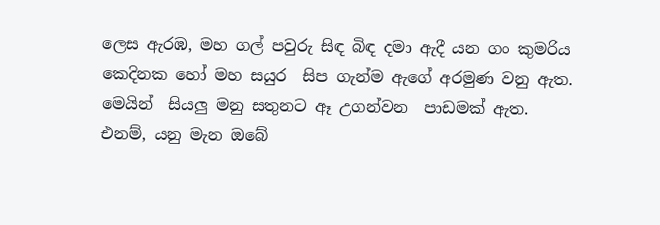ලෙස ඇරඹ, මහ ගල් පවුරු සිඳ බිඳ දමා ඇදී යන ගං කුමරිය කෙදිනක හෝ මහ සයුර  සිප ගැන්ම ඇගේ අරමුණ වනු ඇත. මෙයින්  සියලු මනු සතුනට ඈ උගන්වන  පාඩමක් ඇත. එනම්, යනු මැන ඔබේ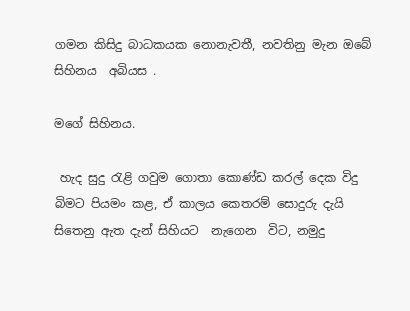ගමන කිසිදු බාධකයක නොනැවතී, නවතිනු මැන ඔබේ සිහිනය  අබියස .

මගේ සිහිනය.

 හැද සුදු රැළි ගවුම ගොතා කොණ්ඩ කරල් දෙක විදු බිමට පියමං කළ, ඒ කාලය කෙතරම් සොදුරු දැයි සිතෙනු ඇත දැන් සිහියට  නැගෙන  විට, නමුදු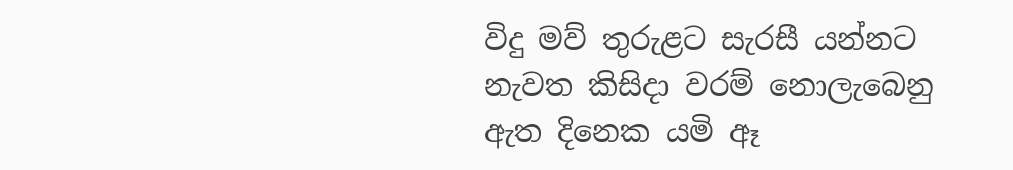විදු මව් තුරුළට සැරසී යන්නට නැවත කිසිදා වරම් නොලැබෙනු ඇත දිනෙක යමි ඈ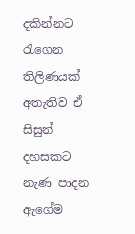දකින්නට  රැගෙන  තිලිණයක් අතැතිව ඒ සිසුන්  දහසකට නැණ පාදන ඇගේම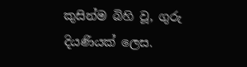කුසින්ම බිහි වූ, ගුරු දියණියක් ලෙස.